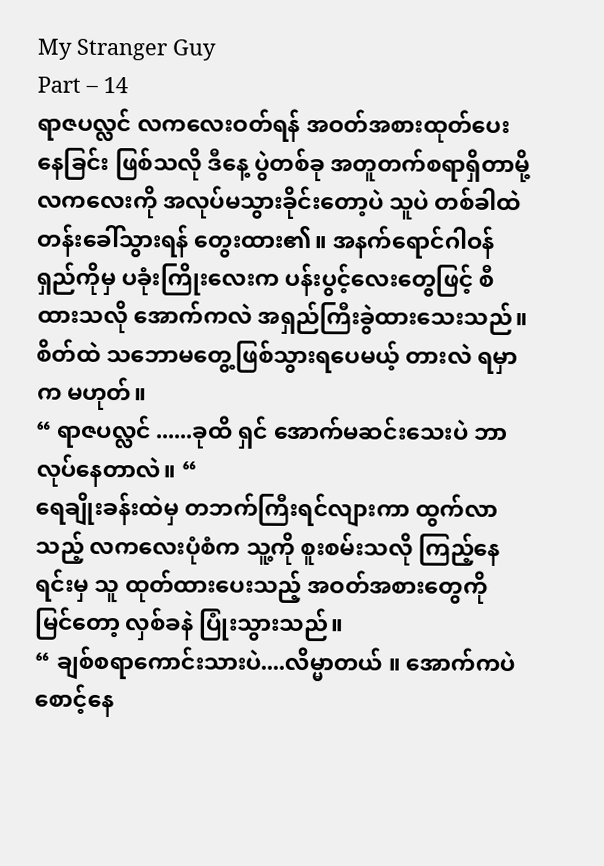My Stranger Guy
Part – 14
ရာဇပလ္လင် လကလေးဝတ်ရန် အဝတ်အစားထုတ်ပေးနေခြင်း ဖြစ်သလို ဒီနေ့ ပွဲတစ်ခု အတူတက်စရာရှိတာမို့ လကလေးကို အလုပ်မသွားခိုင်းတော့ပဲ သူပဲ တစ်ခါထဲ တန်းခေါ်သွားရန် တွေးထား၏။ အနက်ရောင်ဂါဝန်ရှည်ကိုမှ ပခုံးကြိုးလေးက ပန်းပွင့်လေးတွေဖြင့် စီထားသလို အောက်ကလဲ အရှည်ကြီးခွဲထားသေးသည်။ စိတ်ထဲ သဘောမတွေ့ဖြစ်သွားရပေမယ့် တားလဲ ရမှာက မဟုတ်။
“ ရာဇပလ္လင် ......ခုထိ ရှင် အောက်မဆင်းသေးပဲ ဘာလုပ်နေတာလဲ။ “
ရေချိုးခန်းထဲမှ တဘက်ကြီးရင်လျားကာ ထွက်လာသည့် လကလေးပုံစံက သူ့ကို စူးစမ်းသလို ကြည့်နေရင်းမှ သူ ထုတ်ထားပေးသည့် အဝတ်အစားတွေကို မြင်တော့ လှစ်ခနဲ ပြုံးသွားသည်။
“ ချစ်စရာကောင်းသားပဲ....လိမ္မာတယ် ။ အောက်ကပဲ စောင့်နေ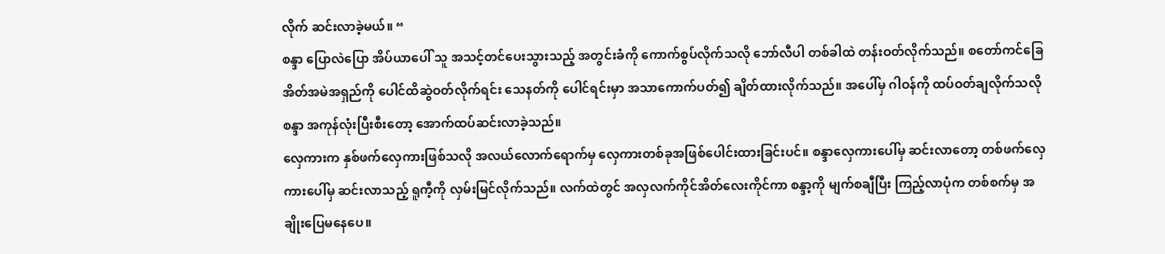လိုက် ဆင်းလာခဲ့မယ်။ “
စန္ဒာ ပြောလဲပြော အိပ်ယာပေါ် သူ အသင့်တင်ပေးသွားသည့် အတွင်းခံကို ကောက်စွပ်လိုက်သလို ဘော်လီပါ တစ်ခါထဲ တန်းဝတ်လိုက်သည်။ စတော်ကင်ခြေအိတ်အမဲအရှည်ကို ပေါင်ထိဆွဲဝတ်လိုက်ရင်း သေနတ်ကို ပေါင်ရင်းမှာ အသာကောက်ပတ်၍ ချိတ်ထားလိုက်သည်။ အပေါ်မှ ဂါဝန်ကို ထပ်ဝတ်ချလိုက်သလို စန္ဒာ အကုန်လုံးပြီးစီးတော့ အောက်ထပ်ဆင်းလာခဲ့သည်။
လှေကားက နှစ်ဖက်လှေကားဖြစ်သလို အလယ်လောက်ရောက်မှ လှေကားတစ်ခုအဖြစ်ပေါင်းထားခြင်းပင်။ စန္ဒာလှေကားပေါ်မှ ဆင်းလာတော့ တစ်ဖက်လှေကားပေါ်မှ ဆင်းလာသည့် ရူကီ့ကို လှမ်းမြင်လိုက်သည်။ လက်ထဲတွင် အလှလက်ကိုင်အိတ်လေးကိုင်ကာ စန္ဒာ့ကို မျက်စချီပြီး ကြည့်လာပုံက တစ်စက်မှ အချိုးပြေမနေပေ။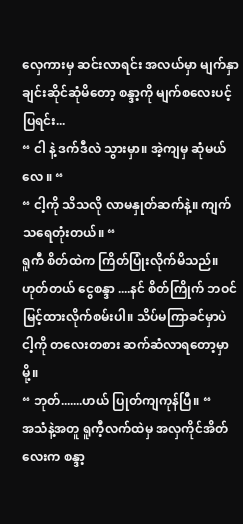လှေကားမှ ဆင်းလာရင်း အလယ်မှာ မျက်နှာချင်းဆိုင်ဆုံမိတော့ စန္ဒာ့ကို မျက်စလေးပင့်ပြရင်း...
“ ငါ နဲ့ ဒက်ဒီလဲ သွားမှာ။ အဲ့ကျမှ ဆုံမယ်လေ ။ “
“ ငါ့ကို သိသလို လာမနှုတ်ဆက်နဲ့။ ကျက်သရေတုံးတယ်။ “
ရူကီ စိတ်ထဲက ကြိတ်ပြုံးလိုက်မိသည်။ ဟုတ်တယ် ငွေစန္ဒာ ....နင် စိတ်ကြိုက် ဘဝင်မြင့်ထားလိုက်စမ်းပါ။ သိပ်မကြာခင်မှာပဲ ငါ့ကို တလေးတစား ဆက်ဆံလာရတော့မှာမို့။
“ ဘုတ်.......ဟယ် ပြုတ်ကျကုန်ပြီ။ “
အသံနဲ့အတူ ရူကီ့လက်ထဲမှ အလှကိုင်အိတ်လေးက စန္ဒာ့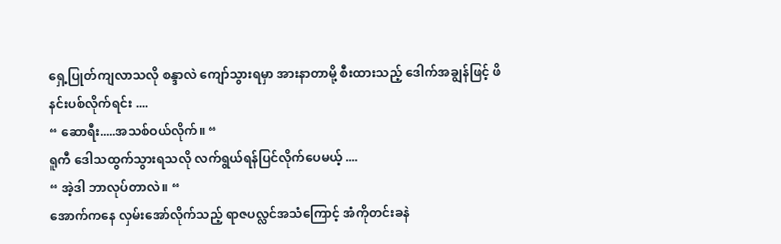ရှေ့ပြုတ်ကျလာသလို စန္ဒာလဲ ကျော်သွားရမှာ အားနာတာမို့ စီးထားသည့် ဒေါက်အချွန်ဖြင့် ဖိနင်းပစ်လိုက်ရင်း ....
“ ဆောရီး.....အသစ်ဝယ်လိုက်။ “
ရူကီ ဒေါသထွက်သွားရသလို လက်ရွယ်ရန်ပြင်လိုက်ပေမယ့် ....
“ အဲ့ဒါ ဘာလုပ်တာလဲ။ “
အောက်ကနေ လှမ်းအော်လိုက်သည့် ရာဇပလ္လင်အသံကြောင့် အံကိုတင်းခနဲ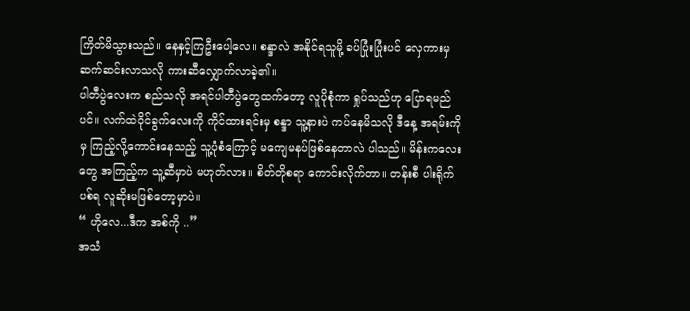ကြိတ်မိသွားသည်။ နေနှင့်ကြဦးပေါ့လေ။ စန္ဒာလဲ အနိုင်ရသူမို့ ခပ်ပြုံးပြုံးပင် လှေကားမှ ဆက်ဆင်းလာသလို ကားဆီလျှောက်လာခဲ့၏။
ပါတီပွဲလေးက စည်သလို အရင်ပါတီပွဲတွေထက်တော့ လူပိုစုံကာ ရှုပ်သည်ဟု ပြောရမည်ပင်။ လက်ထဲဝိုင်ခွက်လေးကို ကိုင်ထားရင်းမှ စန္ဒာ သူ့နားပဲ ကပ်နေမိသလို ဒီနေ့ အရမ်းကိုမှ ကြည့်လို့ကောင်းနေသည့် သူ့ပုံစံကြောင့် မကျေမနပ်ဖြစ်နေတာလဲ ပါသည်။ မိန်းကလေးတွေ အကြည့်က သူ့ဆီမှာပဲ မဟုတ်လား။ စိတ်တိုစရာ ကောင်းလိုက်တာ။ တန်းစီ ပါးရိုက်ပစ်ရ လူဆိုးမဖြစ်တော့မှာပဲ။
“ ဟိုလေ...ဒီက အစ်ကို ..”
အသံ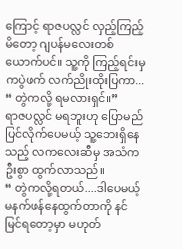ကြောင့် ရာဇပလ္လင် လှည့်ကြည့်မိတော့ ဂျပန်မလေးတစ်ယောက်ပင်။ သူ့ကို ကြည့်ရင်းမှ ကပွဲဖက် လက်ညိုးထိုးပြကာ...
“ တွဲကလို့ ရမလားရှင်။”
ရာဇပလ္လင် မရဘူးဟု ပြောမည်ပြင်လိုက်ပေမယ့် သူ့ဘေးရှိနေသည့် လကလေးဆီမှ အသံက ဦးစွာ ထွက်လာသည်။
“ တွဲကလို့ရတယ်....ဒါပေမယ့် မနက်ဖန်နေထွက်တာကို နင် မြင်ရတော့မှာ မဟုတ်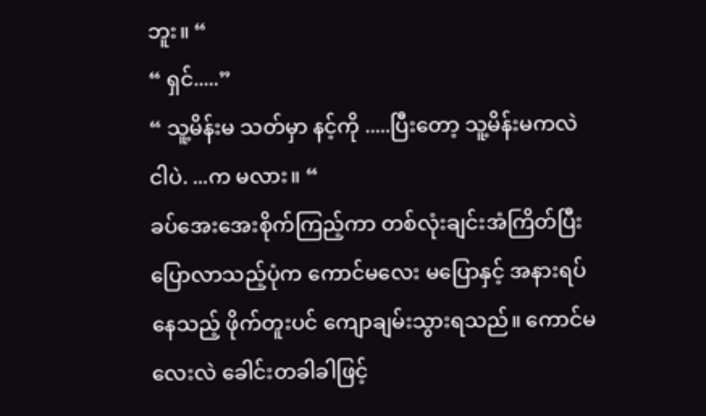ဘူး။ “
“ ရှင်.....”
“ သူ့မိန်းမ သတ်မှာ နင့်ကို .....ပြီးတော့ သူ့မိန်းမကလဲ ငါပဲ. ...က မလား။ “
ခပ်အေးအေးစိုက်ကြည့်ကာ တစ်လုံးချင်းအံကြိတ်ပြီးပြောလာသည့်ပုံက ကောင်မလေး မပြောနှင့် အနားရပ်နေသည့် ဖိုက်တူးပင် ကျောချမ်းသွားရသည်။ ကောင်မလေးလဲ ခေါင်းတခါခါဖြင့်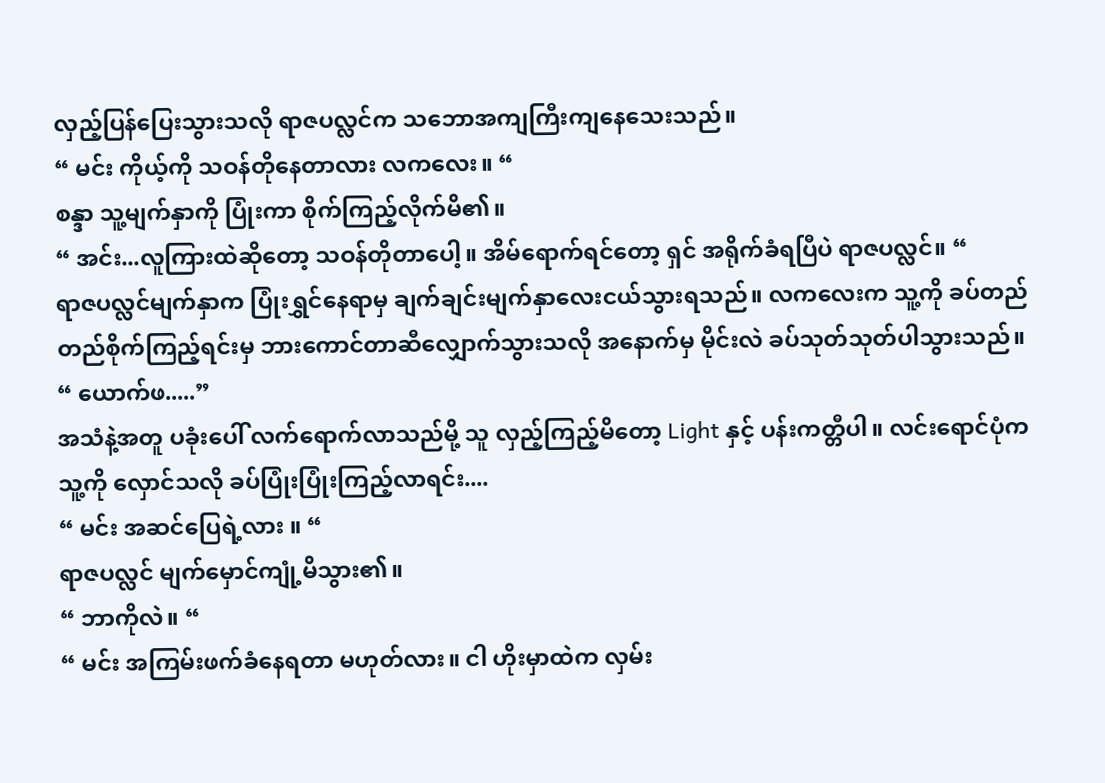လှည့်ပြန်ပြေးသွားသလို ရာဇပလ္လင်က သဘောအကျကြီးကျနေသေးသည်။
“ မင်း ကိုယ့်ကို သဝန်တိုနေတာလား လကလေး။ “
စန္ဒာ သူ့မျက်နှာကို ပြုံးကာ စိုက်ကြည့်လိုက်မိ၏။
“ အင်း...လူကြားထဲဆိုတော့ သဝန်တိုတာပေါ့။ အိမ်ရောက်ရင်တော့ ရှင် အရိုက်ခံရပြီပဲ ရာဇပလ္လင်။ “
ရာဇပလ္လင်မျက်နှာက ပြုံးရွှင်နေရာမှ ချက်ချင်းမျက်နှာလေးငယ်သွားရသည်။ လကလေးက သူ့ကို ခပ်တည်တည်စိုက်ကြည့်ရင်းမှ ဘားကောင်တာဆီလျှောက်သွားသလို အနောက်မှ မိုင်းလဲ ခပ်သုတ်သုတ်ပါသွားသည်။
“ ယောက်ဖ.....”
အသံနဲ့အတူ ပခုံးပေါ် လက်ရောက်လာသည်မို့ သူ လှည့်ကြည့်မိတော့ Light နှင့် ပန်းကတ္တီပါ။ လင်းရောင်ပုံက သူ့ကို လှောင်သလို ခပ်ပြုံးပြုံးကြည့်လာရင်း....
“ မင်း အဆင်ပြေရဲ့လား ။ “
ရာဇပလ္လင် မျက်မှောင်ကျုံ့မိသွား၏။
“ ဘာကိုလဲ။ “
“ မင်း အကြမ်းဖက်ခံနေရတာ မဟုတ်လား။ ငါ ဟိုးမှာထဲက လှမ်း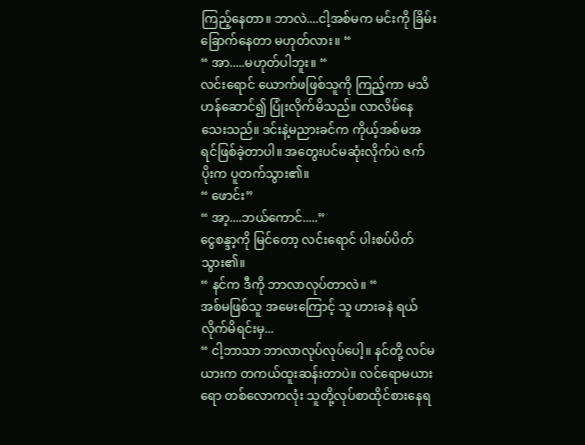ကြည့်နေတာ။ ဘာလဲ....ငါ့အစ်မက မင်းကို ခြိမ်းခြောက်နေတာ မဟုတ်လား။ “
“ အာ.....မဟုတ်ပါဘူး။ “
လင်းရောင် ယောက်ဖဖြစ်သူကို ကြည့်ကာ မသိဟန်ဆောင်၍ ပြုံးလိုက်မိသည်။ လာလိမ်နေသေးသည်။ ဒင်းနဲ့မညားခင်က ကိုယ့်အစ်မအရင်ဖြစ်ခဲ့တာပါ။ အတွေးပင်မဆုံးလိုက်ပဲ ဇက်ပိုးက ပူတက်သွား၏။
“ ဖောင်း”
“ အာ့....ဘယ်ကောင်.....”
ငွေစန္ဒာ့ကို မြင်တော့ လင်းရောင် ပါးစပ်ပိတ်သွား၏။
“ နင်က ဒီကို ဘာလာလုပ်တာလဲ။ “
အစ်မဖြစ်သူ အမေးကြောင့် သူ ဟားခနဲ ရယ်လိုက်မိရင်းမှ...
“ ငါ့ဘာသာ ဘာလာလုပ်လုပ်ပေါ့။ နင်တို့ လင်မယားက တကယ်ထူးဆန်းတာပဲ။ လင်ရောမယားရော တစ်လောကလုံး သူတို့လုပ်စာထိုင်စားနေရ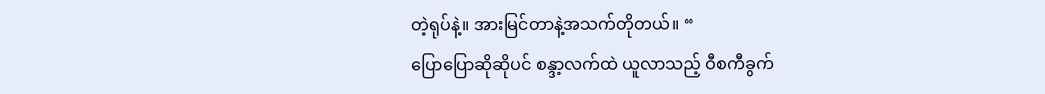တဲ့ရုပ်နဲ့။ အားမြင်တာနဲ့အသက်တိုတယ်။ “
ပြောပြောဆိုဆိုပင် စန္ဒာ့လက်ထဲ ယူလာသည့် ဝီစကီခွက်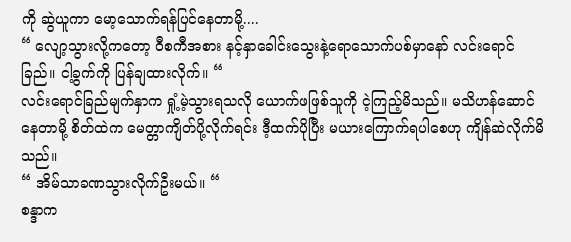ကို ဆွဲယူကာ မော့သောက်ရန်ပြင်နေတာမို့....
“ လျော့သွားလို့ကတော့ ဝီစကီအစား နင့်နှာခေါင်းသွေးနဲ့ရောသောက်ပစ်မှာနော် လင်းရောင်ခြည်။ ငါ့ခွက်ကို ပြန်ချထားလိုက်။ “
လင်းရောင်ခြည်မျက်နှာက ရှုံ့မဲ့သွားရသလို ယောက်ဖဖြစ်သူကို ငဲ့ကြည့်မိသည်။ မသိဟန်ဆောင်နေတာမို့ စိတ်ထဲက မေတ္တာကျိတ်ပို့လိုက်ရင်း ဒီ့ထက်ပိုပြီး မယားကြောက်ရပါစေဟု ကျိန်ဆဲလိုက်မိသည်။
“ အိမ်သာခဏသွားလိုက်ဦးမယ်။ “
စန္ဒာက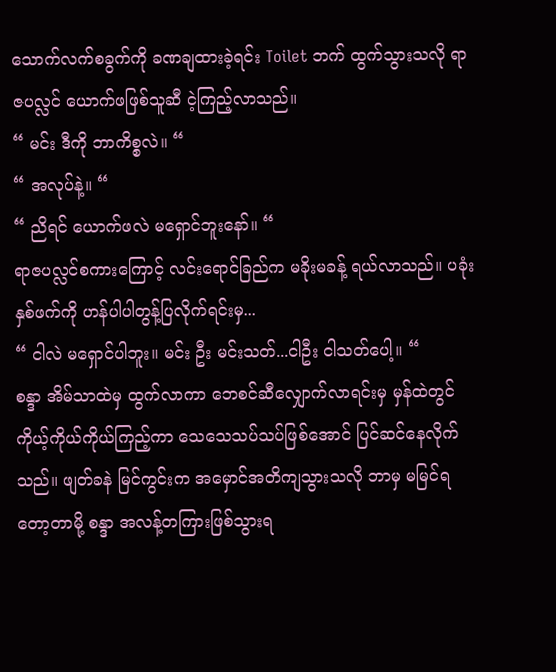သောက်လက်စခွက်ကို ခဏချထားခဲ့ရင်း Toilet ဘက် ထွက်သွားသလို ရာဇပလ္လင် ယောက်ဖဖြစ်သူဆီ ငဲ့ကြည့်လာသည်။
“ မင်း ဒီကို ဘာကိစ္စလဲ။ “
“ အလုပ်နဲ့။ “
“ ညိရင် ယောက်ဖလဲ မရှောင်ဘူးနော်။ “
ရာဇပလ္လင်စကားကြောင့် လင်းရောင်ခြည်က မခိုးမခန့် ရယ်လာသည်။ ပခုံးနှစ်ဖက်ကို ဟန်ပါပါတွန့်ပြလိုက်ရင်းမှ...
“ ငါလဲ မရှောင်ပါဘူး။ မင်း ဦး မင်းသတ်...ငါဦး ငါသတ်ပေါ့။ “
စန္ဒာ အိမ်သာထဲမှ ထွက်လာကာ ဘေစင်ဆီလျှောက်လာရင်းမှ မှန်ထဲတွင် ကိုယ့်ကိုယ်ကိုယ်ကြည့်ကာ သေသေသပ်သပ်ဖြစ်အောင် ပြင်ဆင်နေလိုက်သည်။ ဖျတ်ခနဲ မြင်ကွင်းက အမှောင်အတိကျသွားသလို ဘာမှ မမြင်ရတော့တာမို့ စန္ဒာ အလန့်တကြားဖြစ်သွားရ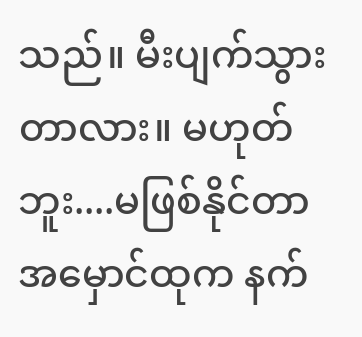သည်။ မီးပျက်သွားတာလား။ မဟုတ်ဘူး....မဖြစ်နိုင်တာ အမှောင်ထုက နက်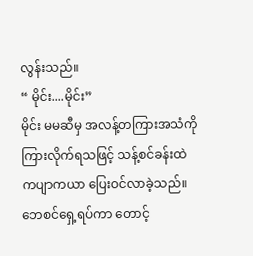လွန်းသည်။
“ မိုင်း....မိုင်း”
မိုင်း မမဆီမှ အလန့်တကြားအသံကို ကြားလိုက်ရသဖြင့် သန့်စင်ခန်းထဲ ကပျာကယာ ပြေးဝင်လာခဲ့သည်။ ဘေစင်ရှေ့ရပ်ကာ တောင့်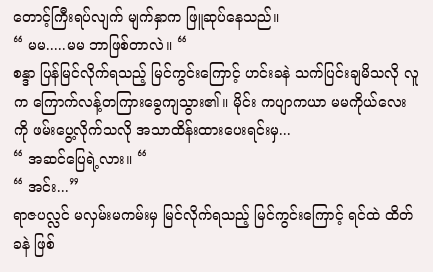တောင့်ကြီးရပ်လျက် မျက်နှာက ဖြူဆုပ်နေသည်။
“ မမ.....မမ ဘာဖြစ်တာလဲ။ “
စန္ဒာ ပြန်မြင်လိုက်ရသည့် မြင်ကွင်းကြောင့် ဟင်းခနဲ သက်ပြင်းချမိသလို လူက ကြောက်လန့်တကြားခွေကျသွား၏။ မိုင်း ကပျာကယာ မမကိုယ်လေးကို ဖမ်းပွေ့လိုက်သလို အသာထိန်းထားပေးရင်းမှ...
“ အဆင်ပြေရဲ့လား။ “
“ အင်း...”
ရာဇပလ္လင် မလှမ်းမကမ်းမှ မြင်လိုက်ရသည့် မြင်ကွင်းကြောင့် ရင်ထဲ ထိတ်ခနဲ ဖြစ်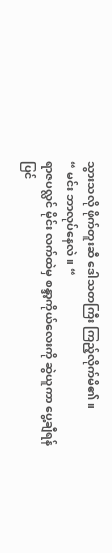သွားသလို ဖိုက်တူးဆီ ဒေါသတကြီး ကြည့်လိုက်မိ၏။
“ မင်း ဘာလုပ်နေလဲ။ “
ရာဇပလ္လင် မိုင်း လက်ထဲမှ စန္ဒာ့ကိုယ်လေးကို ဆွဲယူကာ ပွေ့ချီရန် ပြင်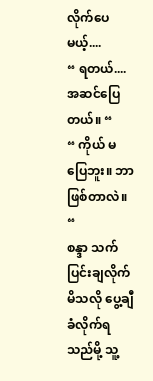လိုက်ပေမယ့်....
“ ရတယ်....အဆင်ပြေတယ်။ “
“ ကိုယ် မပြေဘူး။ ဘာဖြစ်တာလဲ။ “
စန္ဒာ သက်ပြင်းချလိုက်မိသလို ပွေ့ချီခံလိုက်ရသည်မို့ သူ့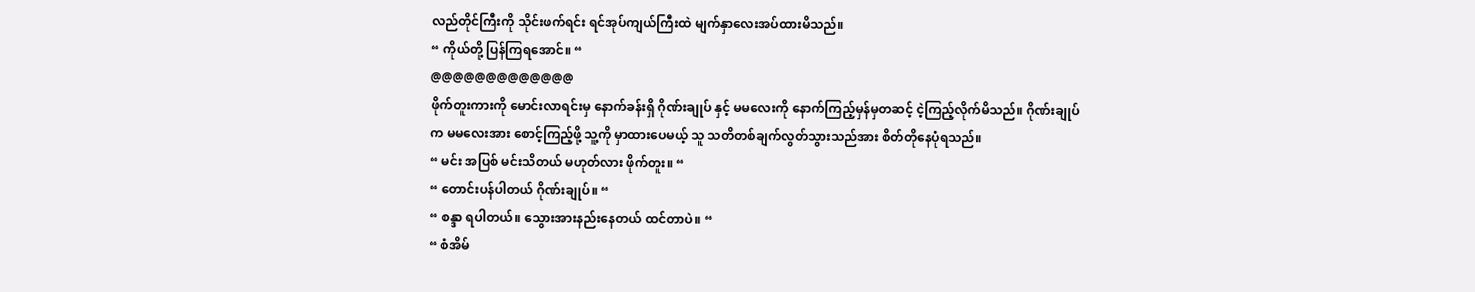လည်တိုင်ကြီးကို သိုင်းဖက်ရင်း ရင်အုပ်ကျယ်ကြီးထဲ မျက်နှာလေးအပ်ထားမိသည်။
“ ကိုယ်တို့ ပြန်ကြရအောင်။ “
@@@@@@@@@@@@@
ဖိုက်တူးကားကို မောင်းလာရင်းမှ နောက်ခန်းရှိ ဂိုဏ်းချုပ် နှင့် မမလေးကို နောက်ကြည့်မှန်မှတဆင့် ငဲ့ကြည့်လိုက်မိသည်။ ဂိုဏ်းချုပ်က မမလေးအား စောင့်ကြည့်ဖို့ သူ့ကို မှာထားပေမယ့် သူ သတိတစ်ချက်လွတ်သွားသည်အား စိတ်တိုနေပုံရသည်။
“ မင်း အပြစ် မင်းသိတယ် မဟုတ်လား ဖိုက်တူး။ “
“ တောင်းပန်ပါတယ် ဂိုဏ်းချုပ်။ “
“ စန္ဒာ ရပါတယ်။ သွေားအားနည်းနေတယ် ထင်တာပဲ။ “
“ စံအိမ်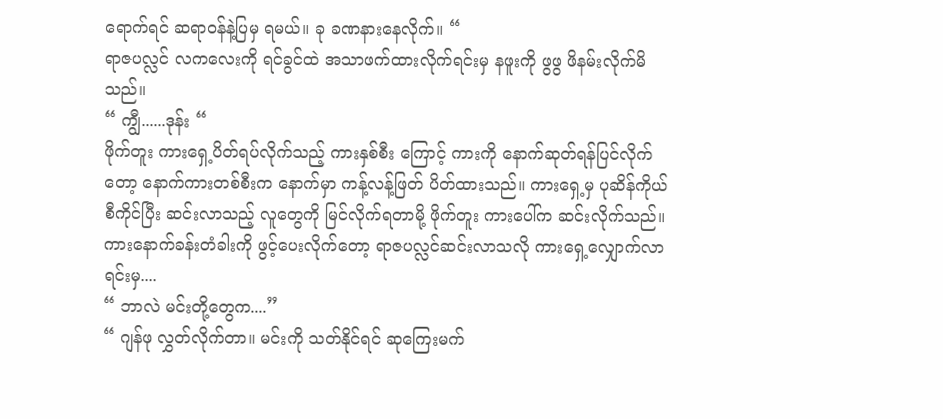ရောက်ရင် ဆရာဝန်နဲ့ပြမှ ရမယ်။ ခု ခဏနားနေလိုက်။ “
ရာဇပလ္လင် လကလေးကို ရင်ခွင်ထဲ အသာဖက်ထားလိုက်ရင်းမှ နဖူးကို ဖွဖွ ဖိနမ်းလိုက်မိသည်။
“ ကျွီ......ဒုန်း “
ဖိုက်တူး ကားရှေ့ပိတ်ရပ်လိုက်သည့် ကားနှစ်စီး ကြောင့် ကားကို နောက်ဆုတ်ရန်ပြင်လိုက်တော့ နောက်ကားတစ်စီးက နောက်မှာ ကန့်လန့်ဖြတ် ပိတ်ထားသည်။ ကားရှေ့မှ ပုဆိန်ကိုယ်စီကိုင်ပြီး ဆင်းလာသည့် လူတွေကို မြင်လိုက်ရတာမို့ ဖိုက်တူး ကားပေါ်က ဆင်းလိုက်သည်။ ကားနောက်ခန်းတံခါးကို ဖွင့်ပေးလိုက်တော့ ရာဇပလ္လင်ဆင်းလာသလို ကားရှေ့လျှောက်လာရင်းမှ....
“ ဘာလဲ မင်းတို့တွေက....”
“ ဂျန်ဖု လွှတ်လိုက်တာ။ မင်းကို သတ်နိုင်ရင် ဆုကြေးမက်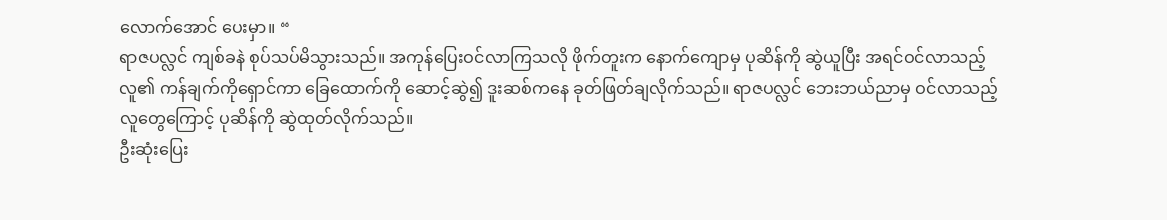လောက်အောင် ပေးမှာ။ “
ရာဇပလ္လင် ကျစ်ခနဲ စုပ်သပ်မိသွားသည်။ အကုန်ပြေးဝင်လာကြသလို ဖိုက်တူးက နောက်ကျောမှ ပုဆိန်ကို ဆွဲယူပြီး အရင်ဝင်လာသည့် လူ၏ ကန်ချက်ကိုရှောင်ကာ ခြေထောက်ကို ဆောင့်ဆွဲ၍ ဒူးဆစ်ကနေ ခုတ်ဖြတ်ချလိုက်သည်။ ရာဇပလ္လင် ဘေးဘယ်ညာမှ ဝင်လာသည့် လူတွေကြောင့် ပုဆိန်ကို ဆွဲထုတ်လိုက်သည်။
ဦးဆုံးပြေး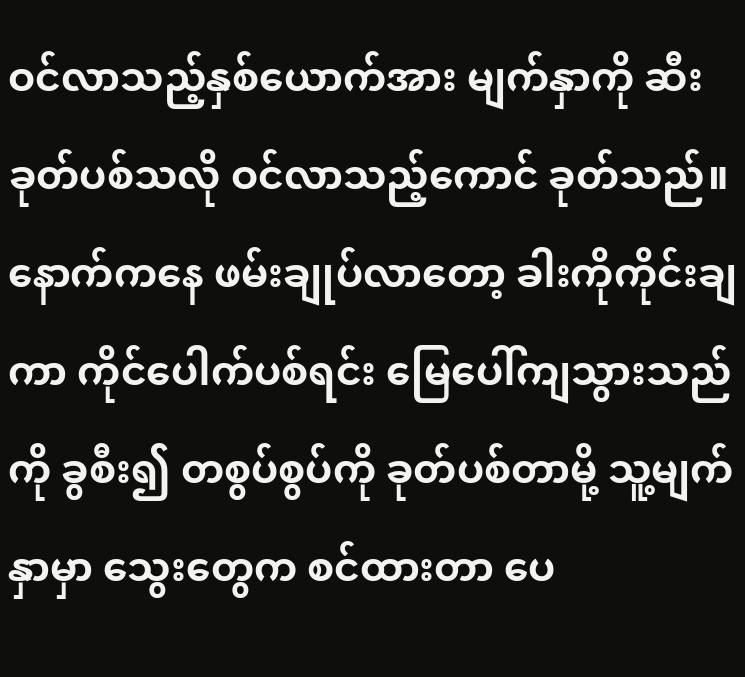ဝင်လာသည့်နှစ်ယောက်အား မျက်နှာကို ဆီးခုတ်ပစ်သလို ဝင်လာသည့်ကောင် ခုတ်သည်။ နောက်ကနေ ဖမ်းချုပ်လာတော့ ခါးကိုကိုင်းချကာ ကိုင်ပေါက်ပစ်ရင်း မြေပေါ်ကျသွားသည်ကို ခွစီး၍ တစွပ်စွပ်ကို ခုတ်ပစ်တာမို့ သူ့မျက်နှာမှာ သွေးတွေက စင်ထားတာ ပေ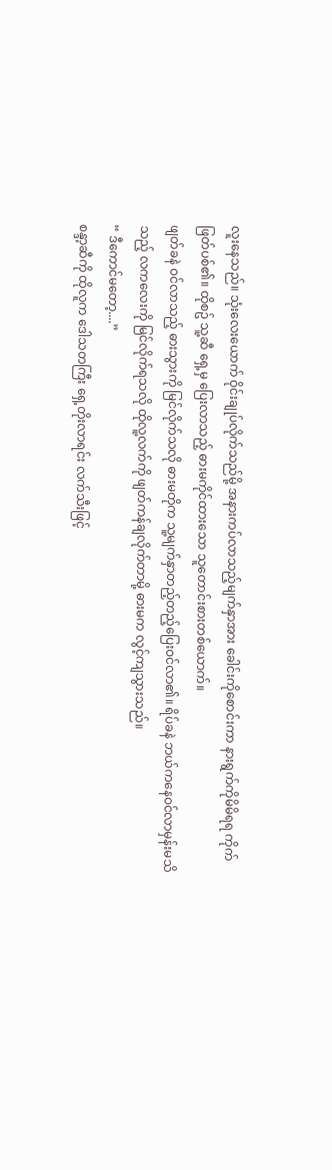လူးနေသည်။ သုံးလေးယောက် ဝိုင်းချုပ်လိုက်သည်မို့ အနားကပ်လာသည့်မျက်နှာအား ခေါင်းကိုစောင်းကာ နားရွက်ကိုမိမိရရ ကိုက်ဖြတ်ပစ်၏။ ထိုစဥ် သူ့ဆီ ရှေ့မှ ပြေးလာသည့် ဓားမကိုင်ထားသော သူတောင်းစားတစ်ယောက်။
ဖျတ်ခနဲ ဝင်လာသည့် ဓားသွားကို မြင်လိုက်သလို ဓားမတိုက သူ့မျက်နှာတည့်တည့်ပြေးဝင်လာ၏။ ရိပ်ခနဲ ဘယ်ကနေဝင်လာမှန်းမသိသည့် လကလေးကို မြင်လိုက်ရသလို ထိုလူ့လက်ကို ဖျတ်ကန်ချလိုက်တာမို့ ဓားမက လွင့်ကျသွားသည်။
“ ဒီကောင်မတော့....”
စန္ဒာ့ဆီကို ထိုလူက ဒေါသတကြီး ရှေ့တိုးလာရင်း လက်သီးဖြင့်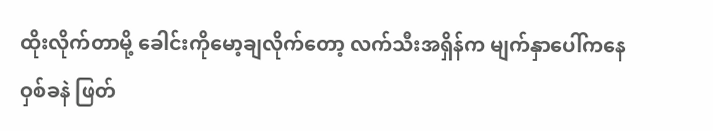ထိုးလိုက်တာမို့ ခေါင်းကိုမော့ချလိုက်တော့ လက်သီးအရှိန်က မျက်နှာပေါ်ကနေ ဝှစ်ခနဲ ဖြတ်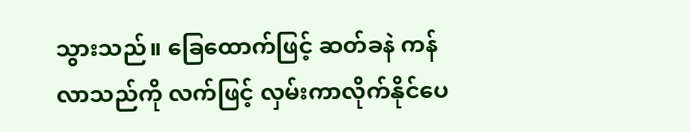သွားသည်။ ခြေထောက်ဖြင့် ဆတ်ခနဲ ကန်လာသည်ကို လက်ဖြင့် လှမ်းကာလိုက်နိုင်ပေ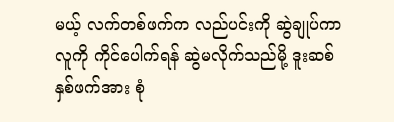မယ့် လက်တစ်ဖက်က လည်ပင်းကို ဆွဲချုပ်ကာ လူကို ကိုင်ပေါက်ရန် ဆွဲမလိုက်သည်မို့ ဒူးဆစ်နှစ်ဖက်အား စုံ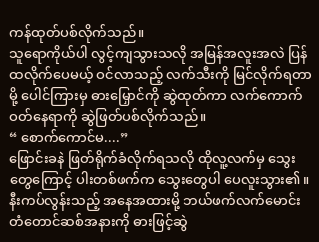ကန်ထုတ်ပစ်လိုက်သည်။
သူရောကိုယ်ပါ လွင့်ကျသွားသလို အမြန်အလူးအလဲ ပြန်ထလိုက်ပေမယ့် ဝင်လာသည့် လက်သီးကို မြင်လိုက်ရတာမို့ ပေါင်ကြားမှ ဓားမြှောင်ကို ဆွဲထုတ်ကာ လက်ကောက်ဝတ်နေရာကို ဆွဲဖြတ်ပစ်လိုက်သည်။
“ စောက်ကောင်မ....”
ဖြောင်းခနဲ ဖြတ်ရိုက်ခံလိုက်ရသလို ထိုလူ့လက်မှ သွေးတွေကြောင့် ပါးတစ်ဖက်က သွေးတွေပါ ပေလူးသွား၏။ နီးကပ်လွန်းသည့် အနေအထားမို့ ဘယ်ဖက်လက်မောင်း တံတောင်ဆစ်အနားကို ဓားဖြင့်ဆွဲ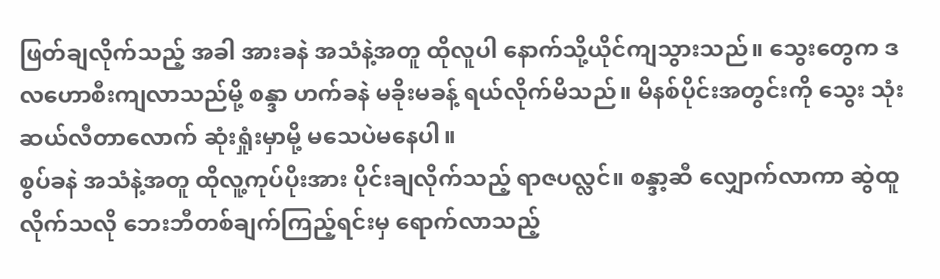ဖြတ်ချလိုက်သည့် အခါ အားခနဲ အသံနဲ့အတူ ထိုလူပါ နောက်သို့ယိုင်ကျသွားသည်။ သွေးတွေက ဒလဟောစီးကျလာသည်မို့ စန္ဒာ ဟက်ခနဲ မခိုးမခန့် ရယ်လိုက်မိသည်။ မိနစ်ပိုင်းအတွင်းကို သွေး သုံးဆယ်လီတာလောက် ဆုံးရှုံးမှာမို့ မသေပဲမနေပါ။
စွပ်ခနဲ အသံနဲ့အတူ ထိုလူ့ကုပ်ပိုးအား ပိုင်းချလိုက်သည့် ရာဇပလ္လင်။ စန္ဒာ့ဆီ လျှောက်လာကာ ဆွဲထူလိုက်သလို ဘေးဘီတစ်ချက်ကြည့်ရင်းမှ ရောက်လာသည့်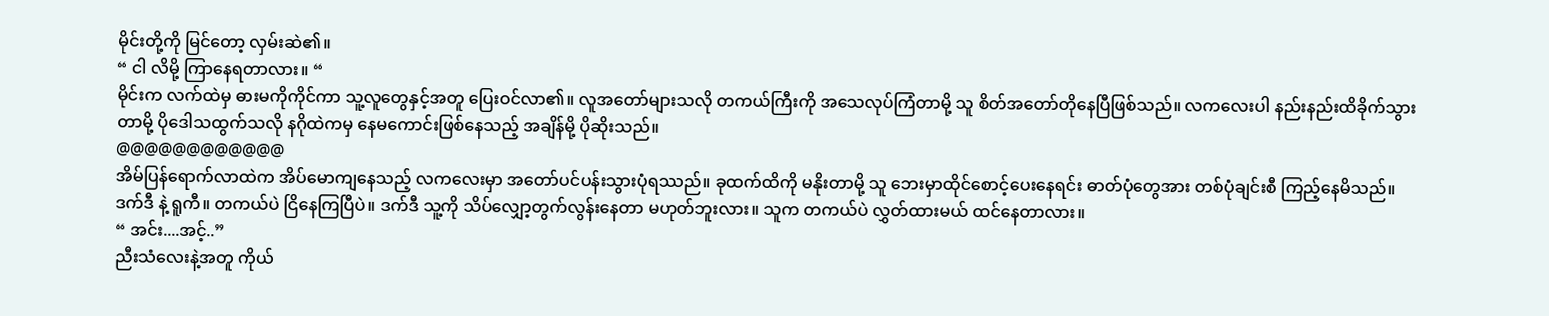မိုင်းတို့ကို မြင်တော့ လှမ်းဆဲ၏။
“ ငါ လိမို့ ကြာနေရတာလား။ “
မိုင်းက လက်ထဲမှ ဓားမကိုကိုင်ကာ သူ့လူတွေနှင့်အတူ ပြေးဝင်လာ၏။ လူအတော်များသလို တကယ်ကြီးကို အသေလုပ်ကြံတာမို့ သူ စိတ်အတော်တိုနေပြီဖြစ်သည်။ လကလေးပါ နည်းနည်းထိခိုက်သွားတာမို့ ပိုဒေါသထွက်သလို နဂိုထဲကမှ နေမကောင်းဖြစ်နေသည့် အချိန်မို့ ပိုဆိုးသည်။
@@@@@@@@@@@@
အိမ်ပြန်ရောက်လာထဲက အိပ်မောကျနေသည့် လကလေးမှာ အတော်ပင်ပန်းသွားပုံရဿည်။ ခုထက်ထိကို မနိုးတာမို့ သူ ဘေးမှာထိုင်စောင့်ပေးနေရင်း ဓာတ်ပုံတွေအား တစ်ပုံချင်းစီ ကြည့်နေမိသည်။ ဒက်ဒီ နဲ့ ရူကီ။ တကယ်ပဲ ငြိနေကြပြီပဲ။ ဒက်ဒီ သူ့ကို သိပ်လျှော့တွက်လွန်းနေတာ မဟုတ်ဘူးလား။ သူက တကယ်ပဲ လွှတ်ထားမယ် ထင်နေတာလား။
“ အင်း....အင့်..”
ညီးသံလေးနဲ့အတူ ကိုယ်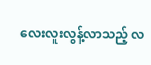လေးလူးလွန့်လာသည့် လ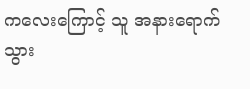ကလေးကြောင့် သူ အနားရောက်သွား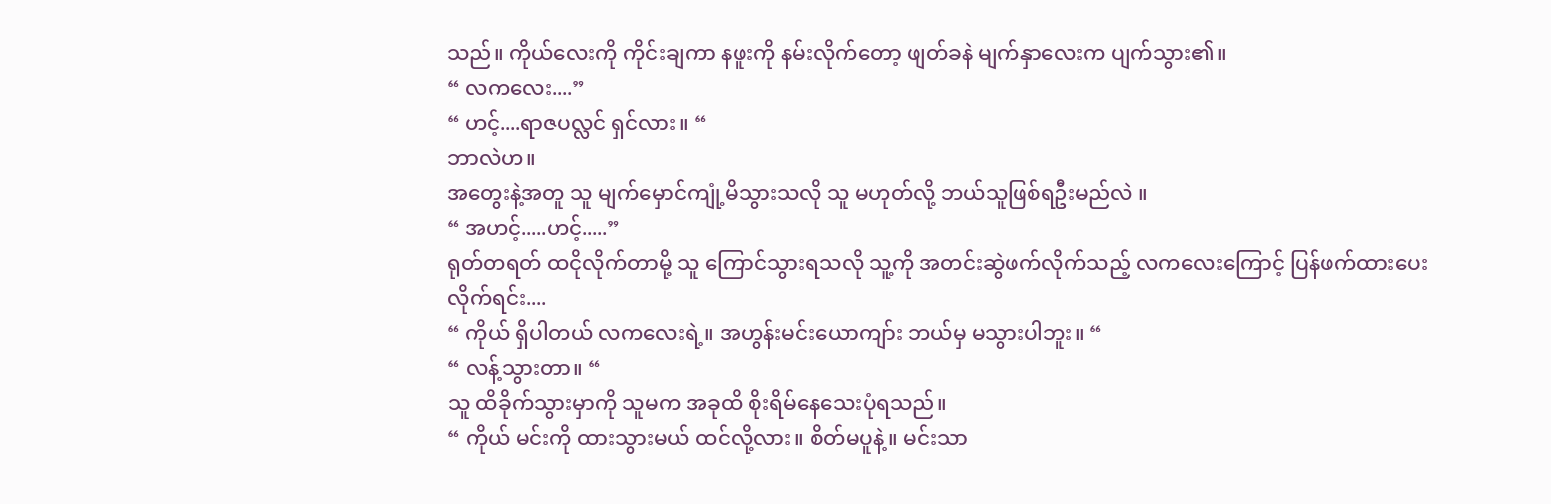သည်။ ကိုယ်လေးကို ကိုင်းချကာ နဖူးကို နမ်းလိုက်တော့ ဖျတ်ခနဲ မျက်နှာလေးက ပျက်သွား၏။
“ လကလေး....”
“ ဟင့်....ရာဇပလ္လင် ရှင်လား။ “
ဘာလဲဟ။
အတွေးနဲ့အတူ သူ မျက်မှောင်ကျုံ့မိသွားသလို သူ မဟုတ်လို့ ဘယ်သူဖြစ်ရဦးမည်လဲ ။
“ အဟင့်.....ဟင့်.....”
ရုတ်တရတ် ထငိုလိုက်တာမို့ သူ ကြောင်သွားရသလို သူ့ကို အတင်းဆွဲဖက်လိုက်သည့် လကလေးကြောင့် ပြန်ဖက်ထားပေးလိုက်ရင်း....
“ ကိုယ် ရှိပါတယ် လကလေးရဲ့။ အဟွန်းမင်းယောကျာ်း ဘယ်မှ မသွားပါဘူး။ “
“ လန့်သွားတာ။ “
သူ ထိခိုက်သွားမှာကို သူမက အခုထိ စိုးရိမ်နေသေးပုံရသည်။
“ ကိုယ် မင်းကို ထားသွားမယ် ထင်လို့လား။ စိတ်မပူနဲ့။ မင်းသာ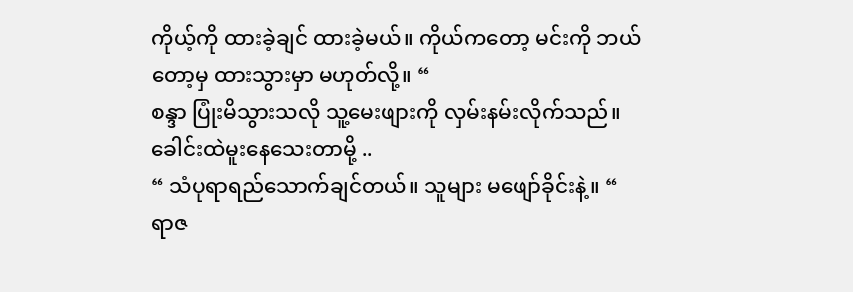ကိုယ့်ကို ထားခဲ့ချင် ထားခဲ့မယ်။ ကိုယ်ကတော့ မင်းကို ဘယ်တော့မှ ထားသွားမှာ မဟုတ်လို့။ “
စန္ဒာ ပြုံးမိသွားသလို သူ့မေးဖျားကို လှမ်းနမ်းလိုက်သည်။ ခေါင်းထဲမူးနေသေးတာမို့ ..
“ သံပုရာရည်သောက်ချင်တယ်။ သူများ မဖျော်ခိုင်းနဲ့။ “
ရာဇ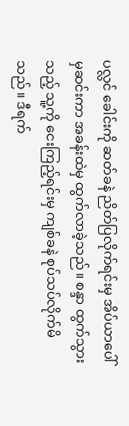ပလ္လင် ခေါင်းကို ဆတ်ခနဲ ညိတ်ပြလိုက်ရင်းမှ အိပ်ယာပေါ်မှဆင်းကာ အခန်းထဲမှ ထွက်လာခဲ့သည်။ စန္ဒာ ထွက်သွားသည့် သူ့ကို ငေးကြည့်ရင်းမှ ကျစ်ခနဲ စုပ်သပ်လိုက်မိသည်။ ဒီရက်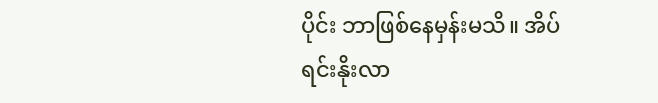ပိုင်း ဘာဖြစ်နေမှန်းမသိ။ အိပ်ရင်းနိုးလာ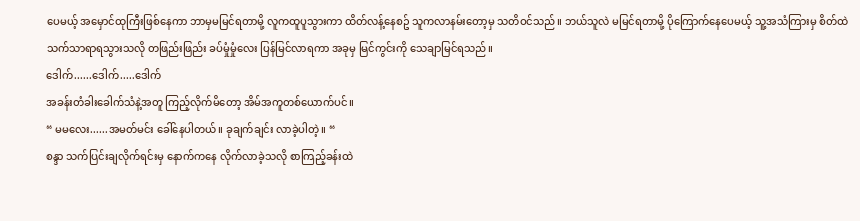ပေမယ့် အမှောင်ထုကြီးဖြစ်နေကာ ဘာမှမမြင်ရတာမို့ လူကထူပူသွားကာ ထိတ်လန့်နေစဥ် သူကလာနမ်းတော့မှ သတိဝင်သည်။ ဘယ်သူလဲ မမြင်ရတာမို့ ပိုကြောက်နေပေမယ့် သူ့အသံကြားမှ စိတ်ထဲသက်သာရာရသွားသလို တဖြည်းဖြည်း ခပ်မှုံမှုံလေး ပြန်မြင်လာရကာ အခုမှ မြင်ကွင်းကို သေချာမြင်ရသည်။
ဒေါက်......ဒေါက်.....ဒေါက်
အခန်းတံခါးခေါက်သံနဲ့အတူ ကြည့်လိုက်မိတော့ အိမ်အကူတစ်ယောက်ပင်။
“ မမလေး......အမတ်မင်း ခေါ်နေပါတယ်။ ခုချက်ချင်း လာခဲ့ပါတဲ့။ “
စန္ဒာ သက်ပြင်းချလိုက်ရင်းမှ နောက်ကနေ လိုက်လာခဲ့သလို စာကြည့်ခန်းထဲ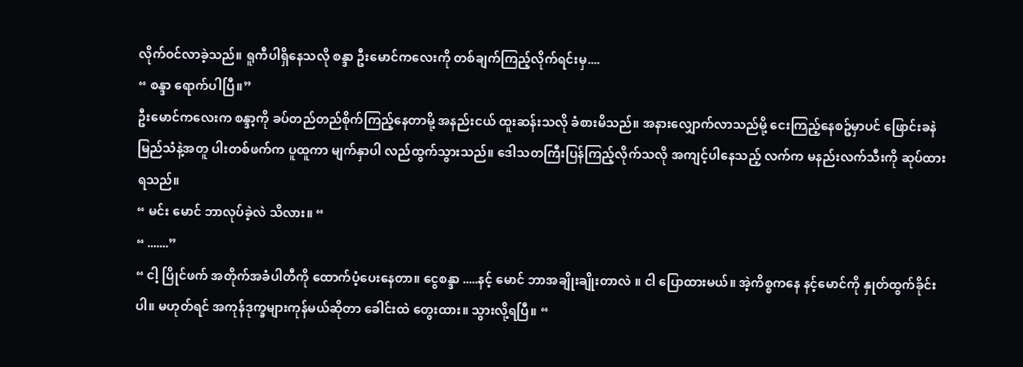လိုက်ဝင်လာခဲ့သည်။ ရူကီပါရှိနေသလို စန္ဒာ ဦးမောင်ကလေးကို တစ်ချက်ကြည့်လိုက်ရင်းမှ....
“ စန္ဒာ ရောက်ပါပြီ။”
ဦးမောင်ကလေးက စန္ဒာ့ကို ခပ်တည်တည်စိုက်ကြည့်နေတာမို့ အနည်းငယ် ထူးဆန်းသလို ခံစားမိသည်။ အနားလျှောက်လာသည်မို့ ငေးကြည့်နေစဥ်မှာပင် ဖြောင်းခနဲ မြည်သံနဲ့အတူ ပါးတစ်ဖက်က ပူထူကာ မျက်နှာပါ လည်ထွက်သွားသည်။ ဒေါသတကြီးပြန်ကြည့်လိုက်သလို အကျင့်ပါနေသည့် လက်က မနည်းလက်သီးကို ဆုပ်ထားရသည်။
“ မင်း မောင် ဘာလုပ်ခဲ့လဲ သိလား။ “
“ .......”
“ ငါ့ ပြိုင်ဖက် အတိုက်အခံပါတီကို ထောက်ပံ့ပေးနေတာ။ ငွေစန္ဒာ .....နင့် မောင် ဘာအချိုးချိုးတာလဲ ။ ငါ ပြောထားမယ်။ အဲ့ကိစ္စကနေ နင့်မောင်ကို နှုတ်ထွက်ခိုင်းပါ။ မဟုတ်ရင် အကုန်ဒုက္ခများကုန်မယ်ဆိုတာ ခေါင်းထဲ တွေးထား။ သွားလို့ရပြီ။ “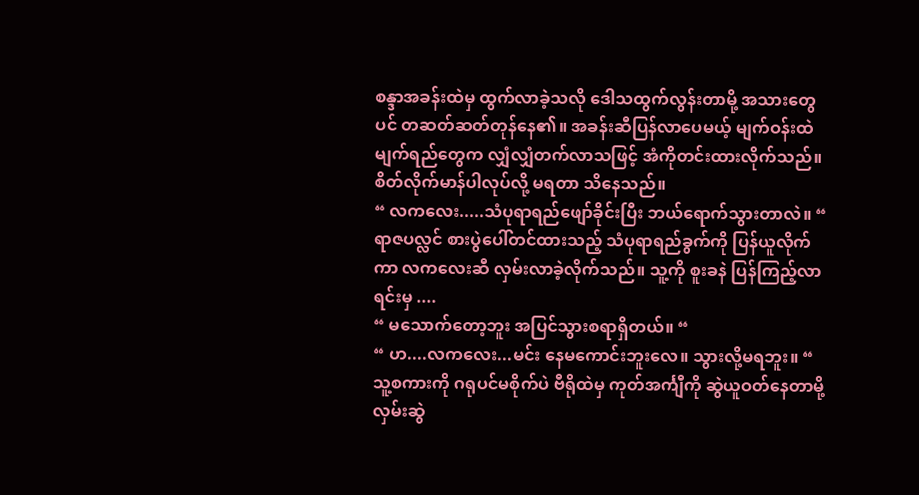စန္ဒာအခန်းထဲမှ ထွက်လာခဲ့သလို ဒေါသထွက်လွန်းတာမို့ အသားတွေပင် တဆတ်ဆတ်တုန်နေ၏။ အခန်းဆီပြန်လာပေမယ့် မျက်ဝန်းထဲ မျက်ရည်တွေက လျှံလျှံတက်လာသဖြင့် အံကိုတင်းထားလိုက်သည်။ စိတ်လိုက်မာန်ပါလုပ်လို့ မရတာ သိနေသည်။
“ လကလေး.....သံပုရာရည်ဖျော်ခိုင်းပြီး ဘယ်ရောက်သွားတာလဲ။ “
ရာဇပလ္လင် စားပွဲပေါ်တင်ထားသည့် သံပုရာရည်ခွက်ကို ပြန်ယူလိုက်ကာ လကလေးဆီ လှမ်းလာခဲ့လိုက်သည်။ သူ့ကို စူးခနဲ ပြန်ကြည့်လာရင်းမှ ....
“ မသောက်တော့ဘူး အပြင်သွားစရာရှိတယ်။ “
“ ဟ....လကလေး...မင်း နေမကောင်းဘူးလေ။ သွားလို့မရဘူး။ “
သူ့စကားကို ဂရုပင်မစိုက်ပဲ ဗီရိုထဲမှ ကုတ်အင်္ကျီကို ဆွဲယူဝတ်နေတာမို့ လှမ်းဆွဲ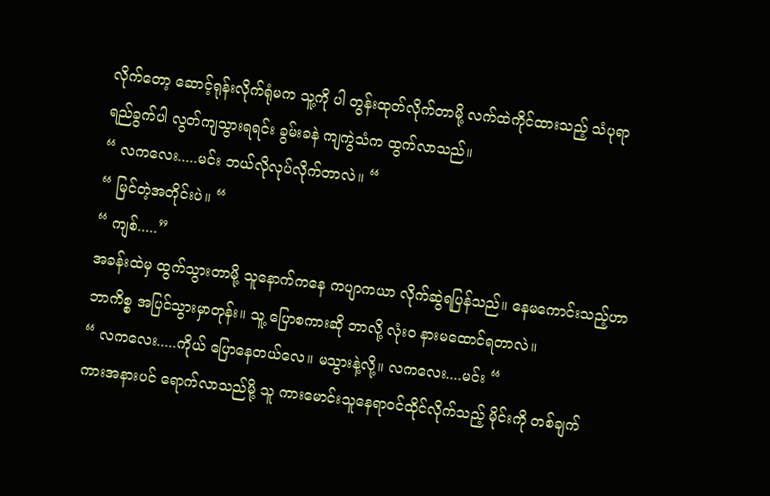လိုက်တော့ ဆောင့်ရုန်းလိုက်ရုံမက သူ့ကို ပါ တွန်းထုတ်လိုက်တာမို့ လက်ထဲကိုင်ထားသည့် သံပုရာရည်ခွက်ပါ လွတ်ကျသွားရရင်း ခွမ်းခနဲ ကျကွဲသံက ထွက်လာသည်။
“ လကလေး.....မင်း ဘယ်လိုလုပ်လိုက်တာလဲ။ “
“ မြင်တဲ့အတိုင်းပဲ။ “
“ ကျစ်.....”
အခန်းထဲမှ ထွက်သွားတာမို့ သူနောက်ကနေ ကပျာကယာ လိုက်ဆွဲရပြန်သည်။ နေမကောင်းသည့်ဟာ ဘာကိစ္စ အပြင်သွားမှာတုန်း။ သူ့ ပြောစကားဆို ဘာလို့ လုံးဝ နားမထောင်ရတာလဲ။
“ လကလေး.....ကိုယ် ပြောနေတယ်လေ။ မသွားနဲ့လို့။ လကလေး....မင်း “
ကားအနားပင် ရောက်လာသည်မို့ သူ ကားမောင်းသူနေရာဝင်ထိုင်လိုက်သည့် မိုင်းကို တစ်ချက်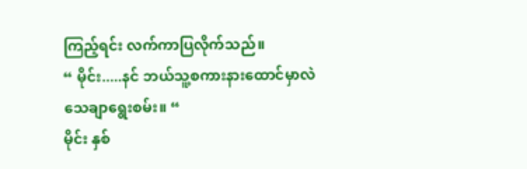ကြည့်ရင်း လက်ကာပြလိုက်သည်။
“ မိုင်း.....နင် ဘယ်သူ့စကားနားထောင်မှာလဲ သေချာရွေးစမ်း။ “
မိုင်း နှစ်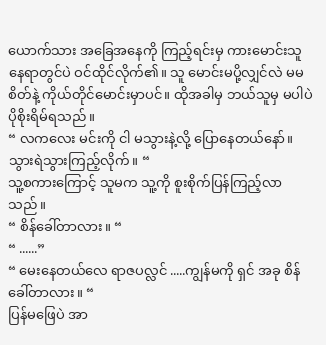ယောက်သား အခြေအနေကို ကြည့်ရင်းမှ ကားမောင်းသူနေရာတွင်ပဲ ဝင်ထိုင်လိုက်၏။ သူ မောင်းမပို့လျှင်လဲ မမစိတ်နဲ့ ကိုယ်တိုင်မောင်းမှာပင်။ ထိုအခါမှ ဘယ်သူမှ မပါပဲ ပိုစိုးရိမ်ရသည်။
“ လကလေး မင်းကို ငါ မသွားနဲ့လို့ ပြောနေတယ်နော်။ သွားရဲသွားကြည့်လိုက်။ “
သူ့စကားကြောင့် သူမက သူ့ကို စူးစိုက်ပြန်ကြည့်လာသည်။
“ စိန်ခေါ်တာလား။ “
“ ......”
“ မေးနေတယ်လေ ရာဇပလ္လင် .....ကျွန်မကို ရှင် အခု စိန်ခေါ်တာလား။ “
ပြန်မဖြေပဲ အာ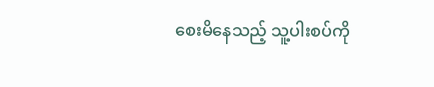စေးမိနေသည့် သူ့ပါးစပ်ကို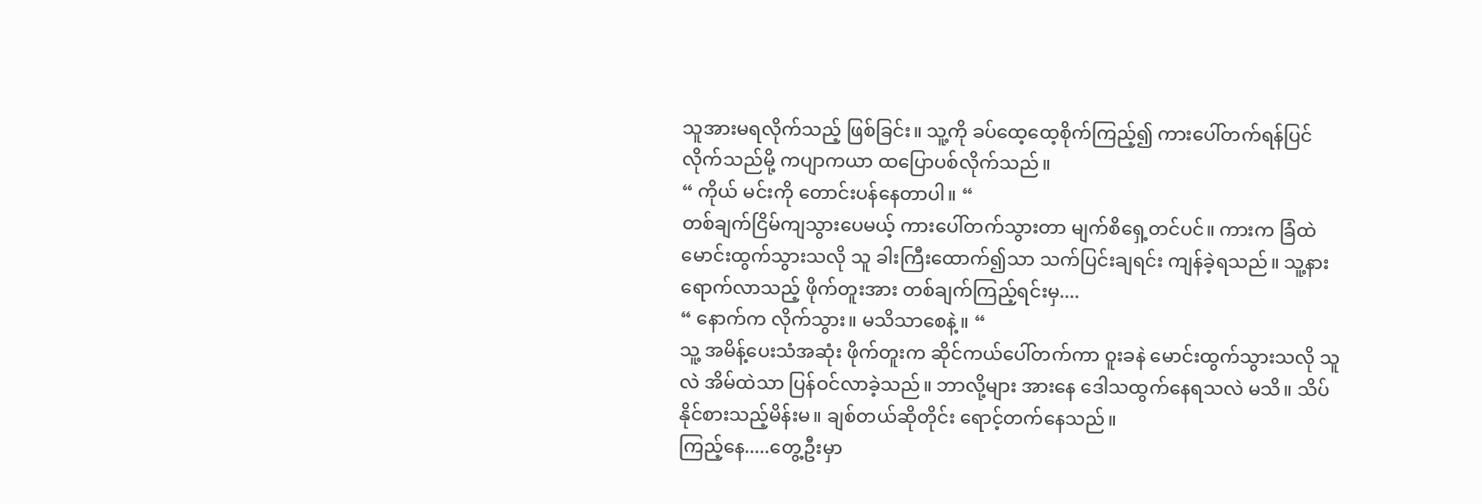သူအားမရလိုက်သည့် ဖြစ်ခြင်း။ သူ့ကို ခပ်ထေ့ထေ့စိုက်ကြည့်၍ ကားပေါ်တက်ရန်ပြင်လိုက်သည်မို့ ကပျာကယာ ထပြောပစ်လိုက်သည်။
“ ကိုယ် မင်းကို တောင်းပန်နေတာပါ။ “
တစ်ချက်ငြိမ်ကျသွားပေမယ့် ကားပေါ်တက်သွားတာ မျက်စိရှေ့တင်ပင်။ ကားက ခြံထဲမောင်းထွက်သွားသလို သူ ခါးကြီးထောက်၍သာ သက်ပြင်းချရင်း ကျန်ခဲ့ရသည်။ သူ့နားရောက်လာသည့် ဖိုက်တူးအား တစ်ချက်ကြည့်ရင်းမှ....
“ နောက်က လိုက်သွား။ မသိသာစေနဲ့။ “
သူ့ အမိန့်ပေးသံအဆုံး ဖိုက်တူးက ဆိုင်ကယ်ပေါ်တက်ကာ ဝူးခနဲ မောင်းထွက်သွားသလို သူလဲ အိမ်ထဲသာ ပြန်ဝင်လာခဲ့သည်။ ဘာလို့များ အားနေ ဒေါသထွက်နေရသလဲ မသိ။ သိပ်နိုင်စားသည့်မိန်းမ။ ချစ်တယ်ဆိုတိုင်း ရောင့်တက်နေသည်။
ကြည့်နေ.....တွေ့ဦးမှာ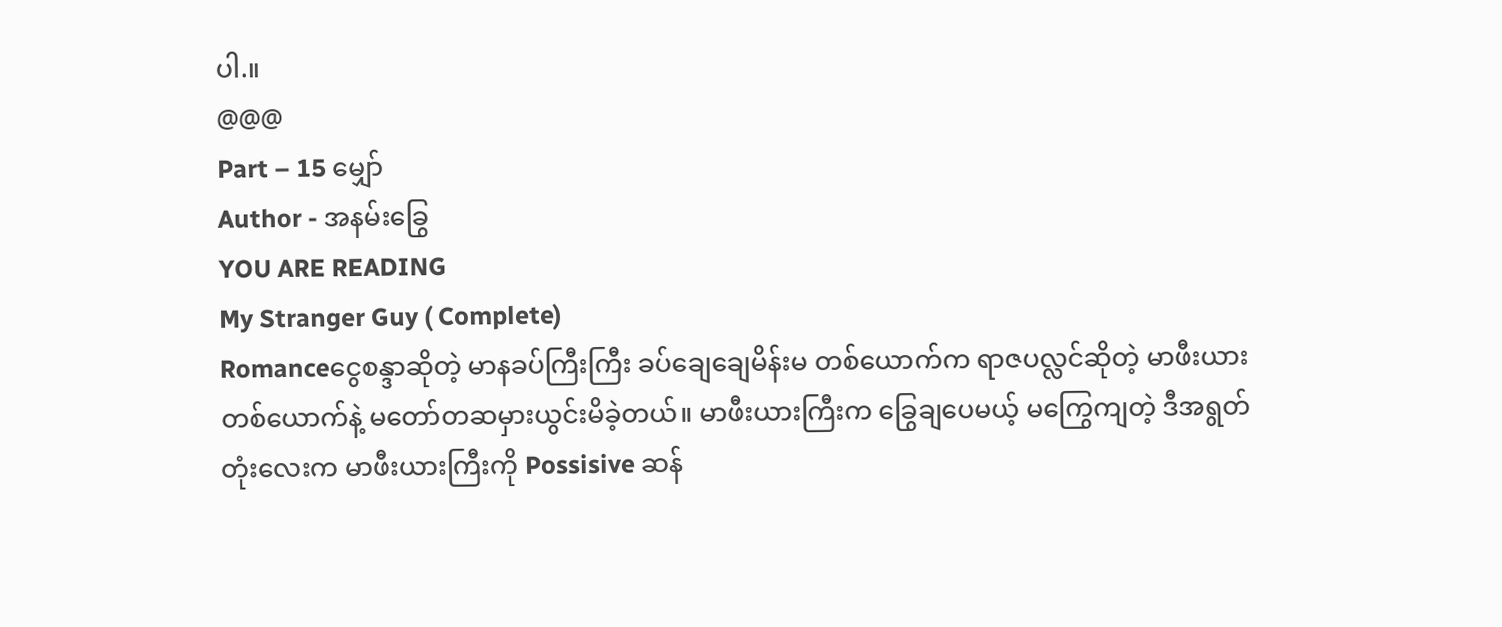ပါ.။
@@@
Part – 15 မျှော်
Author - အနမ်းခြွေ
YOU ARE READING
My Stranger Guy ( Complete)
Romanceငွေစန္ဒာဆိုတဲ့ မာနခပ်ကြီးကြီး ခပ်ချေချေမိန်းမ တစ်ယောက်က ရာဇပလ္လင်ဆိုတဲ့ မာဖီးယားတစ်ယောက်နဲ့ မတော်တဆမှားယွင်းမိခဲ့တယ်။ မာဖီးယားကြီးက ခြွေချပေမယ့် မကြွေကျတဲ့ ဒီအရွတ်တုံးလေးက မာဖီးယားကြီးကို Possisive ဆန်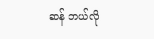ဆန် ဘယ်လို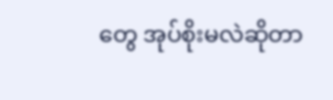တွေ အုပ်စိုးမလဲဆိုတာ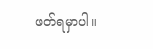ဖတ်ရမှာပါ။